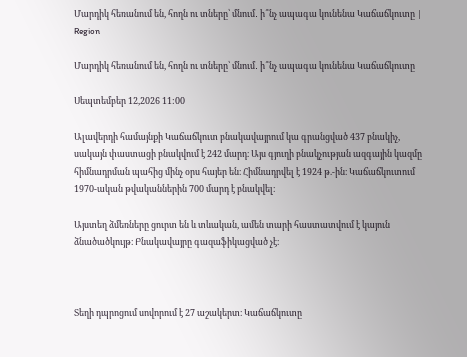Մարդիկ հեռանում են, հողն ու տները՝ մնում․ ի՞նչ ապագա կունենա Կաճաճկուտը | Region

Մարդիկ հեռանում են, հողն ու տները՝ մնում․ ի՞նչ ապագա կունենա Կաճաճկուտը

Սեպտեմբեր 12,2026 11:00

Ալավերդի համայնքի Կաճաճկուտ բնակավայրում կա գրանցված 437 բնակիչ, սակայն փաստացի բնակվում է 242 մարդ։ Այս գյուղի բնակչության ազգային կազմը հիմնադրման պահից մինչ օրս հայեր են։ Հիմնադրվել է 1924 թ.-ին։ Կաճաճկուտում 1970-ական թվականներին 700 մարդ է բնակվել։

Այստեղ ձմեռները ցուրտ են և տևական, ամեն տարի հաստատվում է կայուն ձնածածկույթ։ Բնակավայրը գազաֆիկացված չէ։



Տեղի դպրոցում սովորում է 27 աշակերտ։ Կաճաճկուտը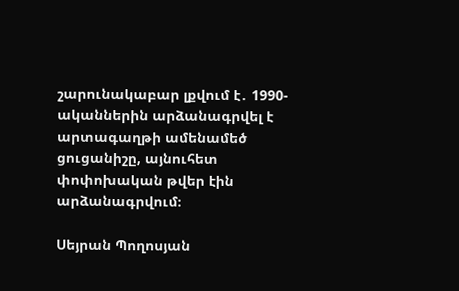շարունակաբար լքվում է․ 1990-ականներին արձանագրվել է արտագաղթի ամենամեծ ցուցանիշը, այնուհետ փոփոխական թվեր էին արձանագրվում։

Սեյրան Պողոսյան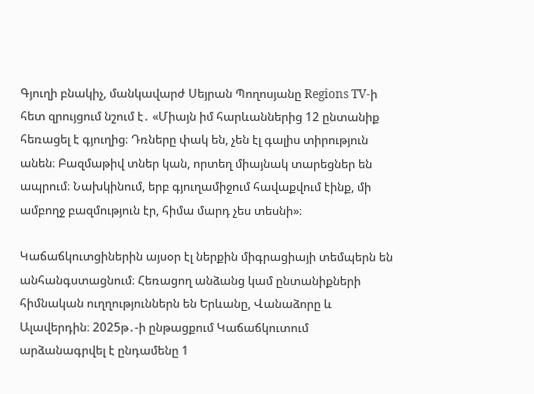Գյուղի բնակիչ, մանկավարժ Սեյրան Պողոսյանը Regions TV-ի հետ զրույցում նշում է․ «Միայն իմ հարևաններից 12 ընտանիք հեռացել է գյուղից։ Դռները փակ են, չեն էլ գալիս տիրություն անեն։ Բազմաթիվ տներ կան, որտեղ միայնակ տարեցներ են ապրում։ Նախկինում, երբ գյուղամիջում հավաքվում էինք, մի ամբողջ բազմություն էր, հիմա մարդ չես տեսնի»։

Կաճաճկուտցիներին այսօր էլ ներքին միգրացիայի տեմպերն են անհանգստացնում։ Հեռացող անձանց կամ ընտանիքների հիմնական ուղղություններն են Երևանը, Վանաձորը և Ալավերդին։ 2025թ․-ի ընթացքում Կաճաճկուտում արձանագրվել է ընդամենը 1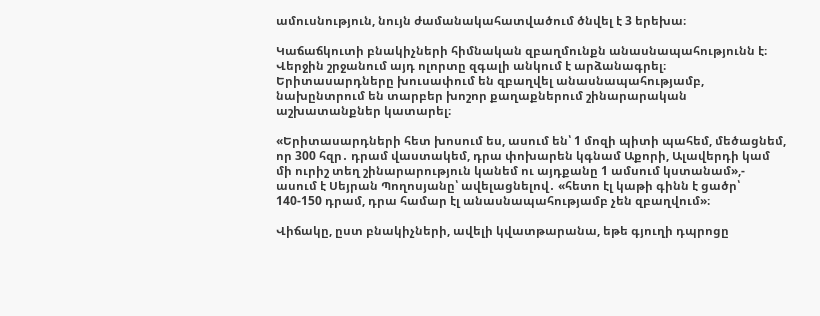ամուսնություն, նույն ժամանակահատվածում ծնվել է 3 երեխա։

Կաճաճկուտի բնակիչների հիմնական զբաղմունքն անասնապահությունն է։ Վերջին շրջանում այդ ոլորտը զգալի անկում է արձանագրել։ Երիտասարդները խուսափում են զբաղվել անասնապահությամբ, նախընտրում են տարբեր խոշոր քաղաքներում շինարարական աշխատանքներ կատարել։

«Երիտասարդների հետ խոսում ես, ասում են՝ 1 մոզի պիտի պահեմ, մեծացնեմ, որ 300 հզր․ դրամ վաստակեմ, դրա փոխարեն կգնամ Աքորի, Ալավերդի կամ մի ուրիշ տեղ շինարարություն կանեմ ու այդքանը 1 ամսում կստանամ»,- ասում է Սեյրան Պողոսյանը՝ ավելացնելով․ «հետո էլ կաթի գինն է ցածր՝ 140-150 դրամ, դրա համար էլ անասնապահությամբ չեն զբաղվում»։

Վիճակը, ըստ բնակիչների, ավելի կվատթարանա, եթե գյուղի դպրոցը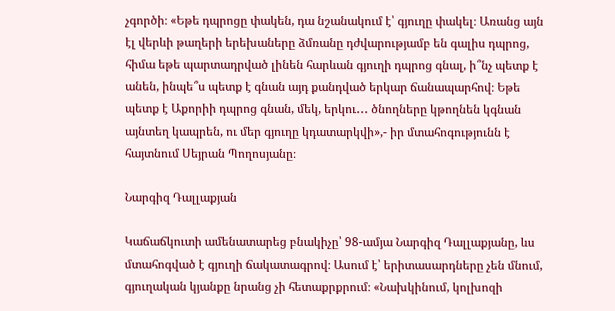չգործի։ «Եթե դպրոցը փակեն, դա նշանակում է՝ գյուղը փակել։ Առանց այն էլ վերևի թաղերի երեխաները ձմռանը դժվարությամբ են գալիս դպրոց, հիմա եթե պարտադրված լինեն հարևան գյուղի դպրոց գնալ, ի՞նչ պետք է անեն, ինպե՞ս պետք է գնան այդ քանդված երկար ճանապարհով։ Եթե պետք է Աքորիի դպրոց գնան, մեկ, երկու․․․ ծնողները կթողնեն կգնան այնտեղ կապրեն, ու մեր գյուղը կդատարկվի»,- իր մտահոգությունն է հայտնում Սեյրան Պողոսյանը։

Նարգիզ Դալլաքյան

Կաճաճկուտի ամենատարեց բնակիչը՝ 98-ամյա Նարգիզ Դալլաքյանը, ևս մտահոգված է գյուղի ճակատագրով։ Ասում է՝ երիտասարդները չեն մնում, գյուղական կյանքը նրանց չի հետաքրքրում։ «Նախկինում, կոլխոզի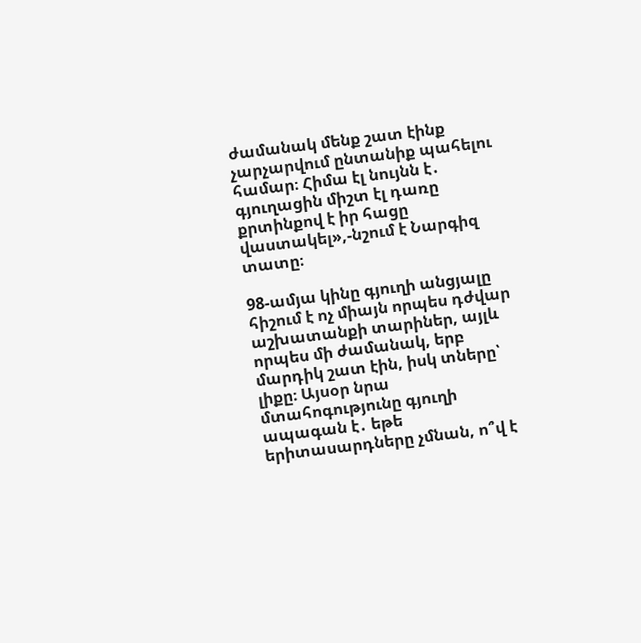ժամանակ մենք շատ էինք չարչարվում ընտանիք պահելու համար։ Հիմա էլ նույնն է․ գյուղացին միշտ էլ դառը քրտինքով է իր հացը վաստակել»,-նշում է Նարգիզ տատը։

98-ամյա կինը գյուղի անցյալը հիշում է ոչ միայն որպես դժվար աշխատանքի տարիներ, այլև որպես մի ժամանակ, երբ մարդիկ շատ էին, իսկ տները՝ լիքը։ Այսօր նրա մտահոգությունը գյուղի ապագան է․ եթե երիտասարդները չմնան, ո՞վ է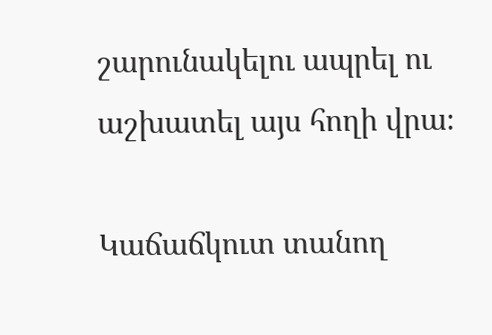շարունակելու ապրել ու աշխատել այս հողի վրա։

Կաճաճկուտ տանող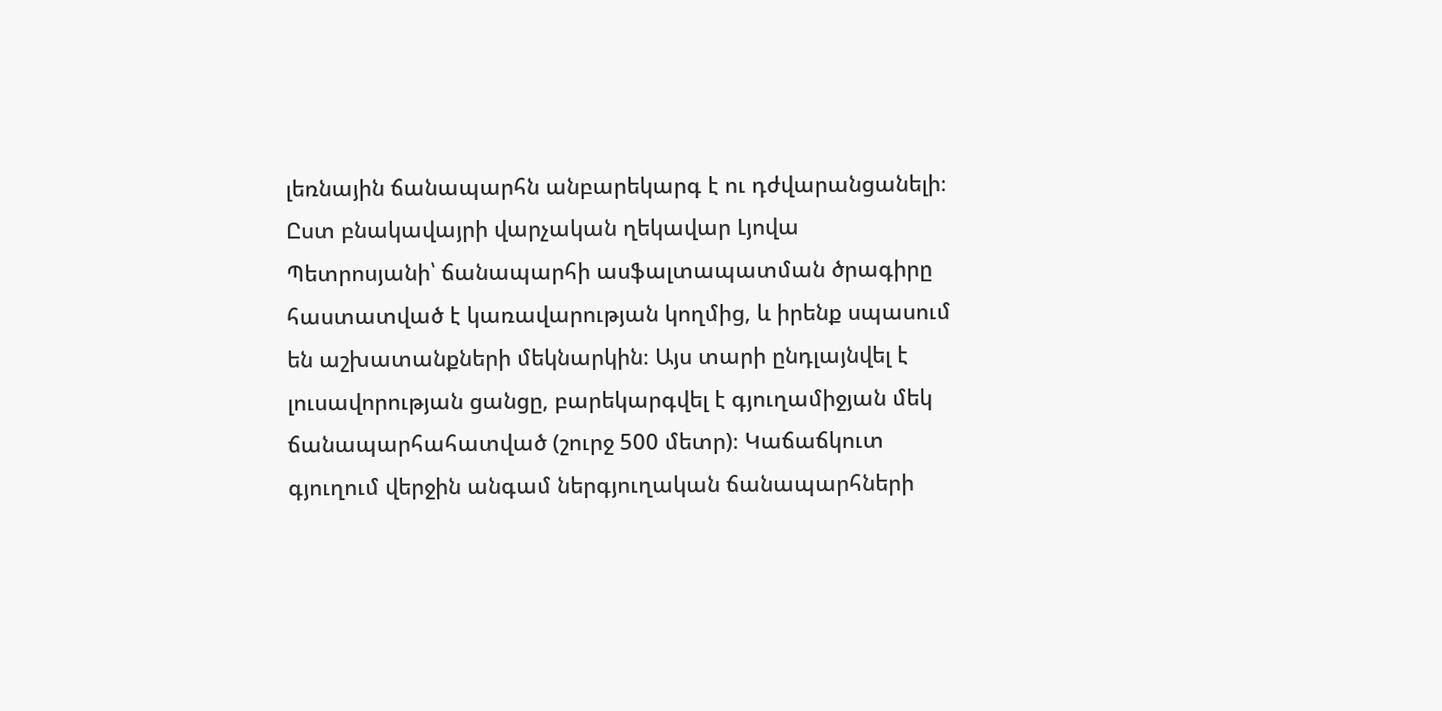լեռնային ճանապարհն անբարեկարգ է ու դժվարանցանելի։ Ըստ բնակավայրի վարչական ղեկավար Լյովա Պետրոսյանի՝ ճանապարհի ասֆալտապատման ծրագիրը հաստատված է կառավարության կողմից, և իրենք սպասում են աշխատանքների մեկնարկին։ Այս տարի ընդլայնվել է լուսավորության ցանցը, բարեկարգվել է գյուղամիջյան մեկ ճանապարհահատված (շուրջ 500 մետր)։ Կաճաճկուտ գյուղում վերջին անգամ ներգյուղական ճանապարհների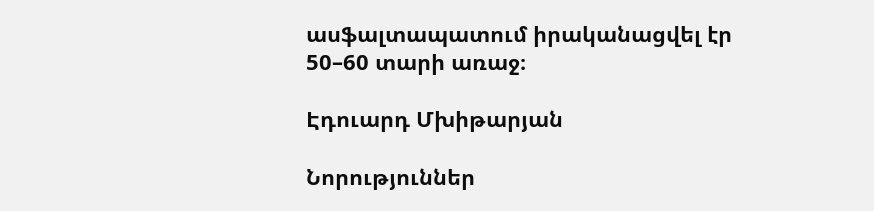ասֆալտապատում իրականացվել էր 50–60 տարի առաջ։

Էդուարդ Մխիթարյան

Նորություններ